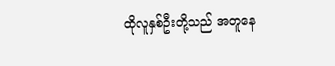ထိုလူနှစ်ဦးတို့သည် အတူနေ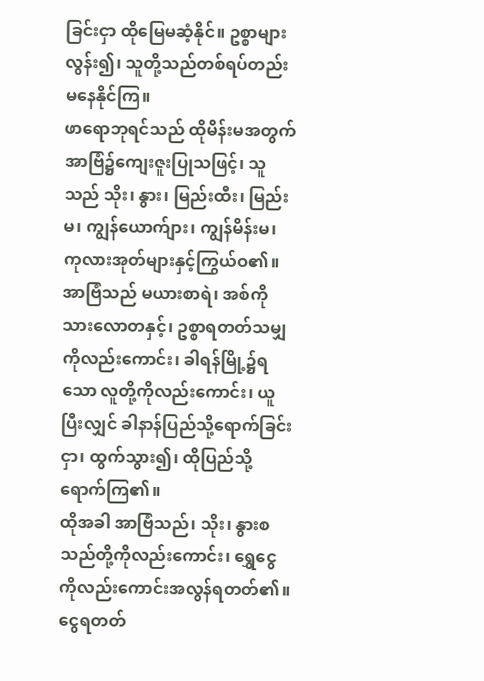ခြင်းငှာ ထိုမြေမဆံ့နိုင်။ ဥစ္စာများလွန်း၍၊ သူတို့သည်တစ်ရပ်တည်းမနေနိုင်ကြ။
ဖာရောဘုရင်သည် ထိုမိန်းမအတွက် အာဗြံ၌ကျေးဇူးပြုသဖြင့်၊ သူသည် သိုး၊ နွား၊ မြည်းထီး၊ မြည်းမ၊ ကျွန်ယောက်ျား၊ ကျွန်မိန်းမ၊ ကုလားအုတ်များနှင့်ကြွယ်ဝ၏။
အာဗြံသည် မယားစာရဲ၊ အစ်ကိုသားလောတနှင့်၊ ဥစ္စာရတတ်သမျှကိုလည်းကောင်း၊ ခါရန်မြို့၌ရသော လူတို့ကိုလည်းကောင်း၊ ယူပြီးလျှင် ခါနာန်ပြည်သို့ရောက်ခြင်းငှာ၊ ထွက်သွား၍၊ ထိုပြည်သို့ ရောက်ကြ၏။
ထိုအခါ အာဗြံသည်၊ သိုး၊ နွားစသည်တို့ကိုလည်းကောင်း၊ ရွှေငွေကိုလည်းကောင်းအလွန်ရတတ်၏။
ငွေရတတ်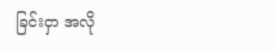ခြင်းငှာ အလို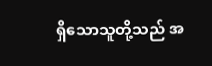ရှိသောသူတို့သည် အ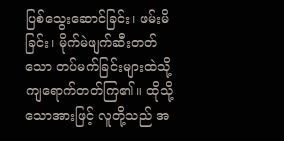ပြစ်သွေးဆောင်ခြင်း၊ ဖမ်းမိခြင်း၊ မိုက်မဲဖျက်ဆီးတတ်သော တပ်မက်ခြင်းများထဲသို့ ကျရောက်တတ်ကြ၏။ ထိုသို့သောအားဖြင့် လူတို့သည် အ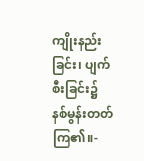ကျိုးနည်းခြင်း၊ ပျက်စီးခြင်း၌ နစ်မွန်းတတ်ကြ၏။-